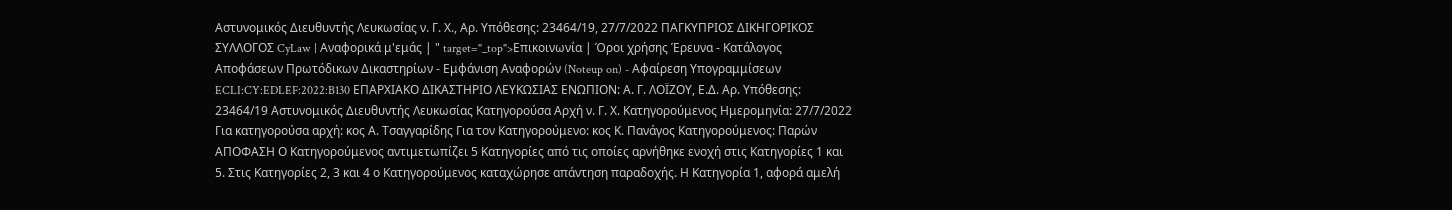Αστυνομικός Διευθυντής Λευκωσίας ν. Γ. Χ., Αρ. Υπόθεσης: 23464/19, 27/7/2022 ΠΑΓΚΥΠΡΙΟΣ ΔΙΚΗΓΟΡΙΚΟΣ ΣΥΛΛΟΓΟΣ CyLaw | Αναφορικά μ'εμάς | " target="_top">Επικοινωνία | Όροι χρήσης Έρευνα - Κατάλογος Αποφάσεων Πρωτόδικων Δικαστηρίων - Εμφάνιση Αναφορών (Noteup on) - Αφαίρεση Υπογραμμίσεων ECLI:CY:EDLEF:2022:B130 ΕΠΑΡΧΙΑΚΟ ΔΙΚΑΣΤΗΡΙΟ ΛΕΥΚΩΣΙΑΣ ΕΝΩΠΙΟΝ: Α. Γ. ΛΟΪΖΟΥ, Ε.Δ. Αρ. Υπόθεσης: 23464/19 Αστυνομικός Διευθυντής Λευκωσίας Κατηγορούσα Αρχή ν. Γ. Χ. Κατηγορούμενος Ημερομηνία: 27/7/2022 Για κατηγορούσα αρχή: κος Α. Τσαγγαρίδης Για τον Κατηγορούμενο: κος Κ. Πανάγος Κατηγορούμενος: Παρών ΑΠΟΦΑΣΗ Ο Κατηγορούμενος αντιμετωπίζει 5 Κατηγορίες από τις οποίες αρνήθηκε ενοχή στις Κατηγορίες 1 και 5. Στις Κατηγορίες 2, 3 και 4 ο Κατηγορούμενος καταχώρησε απάντηση παραδοχής. Η Κατηγορία 1, αφορά αμελή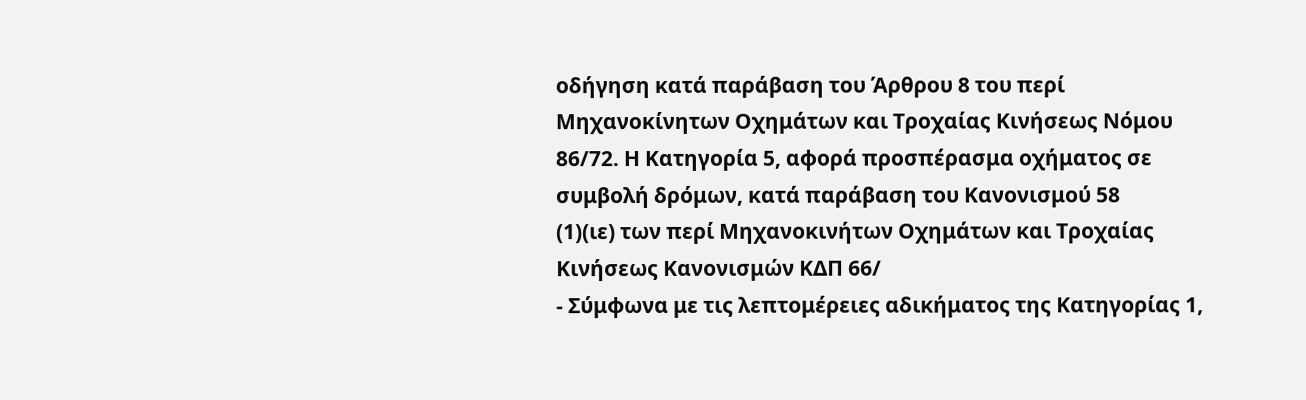οδήγηση κατά παράβαση του Άρθρου 8 του περί Μηχανοκίνητων Οχημάτων και Τροχαίας Κινήσεως Νόμου 86/72. Η Κατηγορία 5, αφορά προσπέρασμα οχήματος σε συμβολή δρόμων, κατά παράβαση του Κανονισμού 58
(1)(ιε) των περί Μηχανοκινήτων Οχημάτων και Τροχαίας Κινήσεως Κανονισμών ΚΔΠ 66/
- Σύμφωνα με τις λεπτομέρειες αδικήματος της Κατηγορίας 1,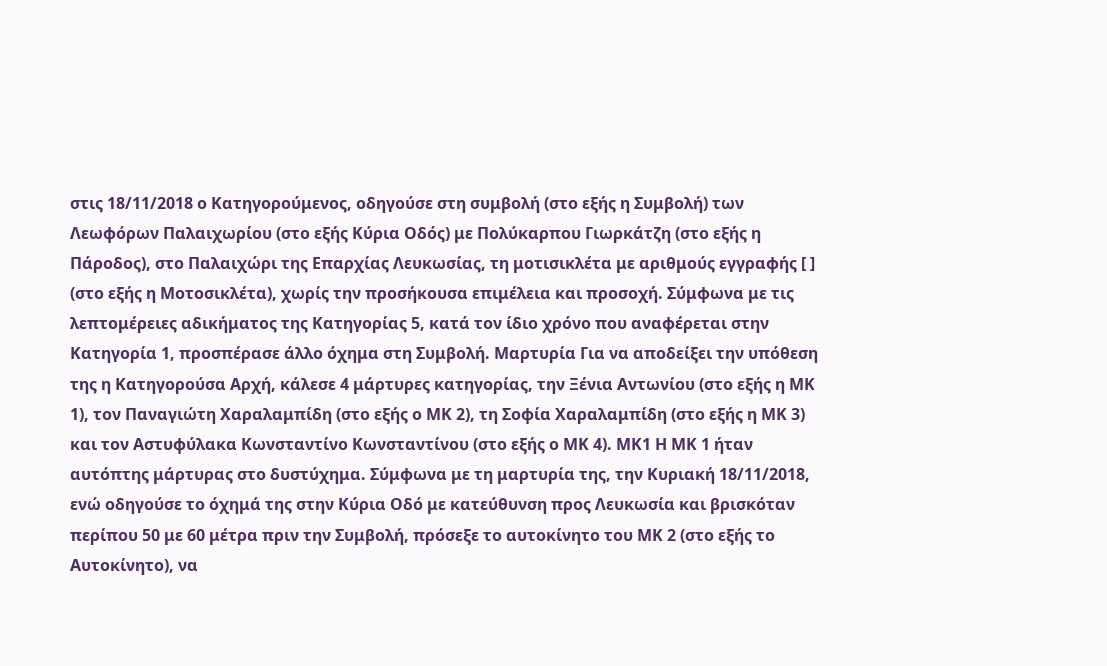στις 18/11/2018 ο Κατηγορούμενος, οδηγούσε στη συμβολή (στο εξής η Συμβολή) των Λεωφόρων Παλαιχωρίου (στο εξής Κύρια Οδός) με Πολύκαρπου Γιωρκάτζη (στο εξής η Πάροδος), στο Παλαιχώρι της Επαρχίας Λευκωσίας, τη μοτισικλέτα με αριθμούς εγγραφής [ ] (στο εξής η Μοτοσικλέτα), χωρίς την προσήκουσα επιμέλεια και προσοχή. Σύμφωνα με τις λεπτομέρειες αδικήματος της Κατηγορίας 5, κατά τον ίδιο χρόνο που αναφέρεται στην Κατηγορία 1, προσπέρασε άλλο όχημα στη Συμβολή. Μαρτυρία Για να αποδείξει την υπόθεση της η Κατηγορούσα Αρχή, κάλεσε 4 μάρτυρες κατηγορίας, την Ξένια Αντωνίου (στο εξής η ΜΚ 1), τον Παναγιώτη Χαραλαμπίδη (στο εξής ο ΜΚ 2), τη Σοφία Χαραλαμπίδη (στο εξής η ΜΚ 3) και τον Αστυφύλακα Κωνσταντίνο Κωνσταντίνου (στο εξής ο ΜΚ 4). ΜΚ1 Η ΜΚ 1 ήταν αυτόπτης μάρτυρας στο δυστύχημα. Σύμφωνα με τη μαρτυρία της, την Κυριακή 18/11/2018, ενώ οδηγούσε το όχημά της στην Κύρια Οδό με κατεύθυνση προς Λευκωσία και βρισκόταν περίπου 50 με 60 μέτρα πριν την Συμβολή, πρόσεξε το αυτοκίνητο του ΜΚ 2 (στο εξής το Αυτοκίνητο), να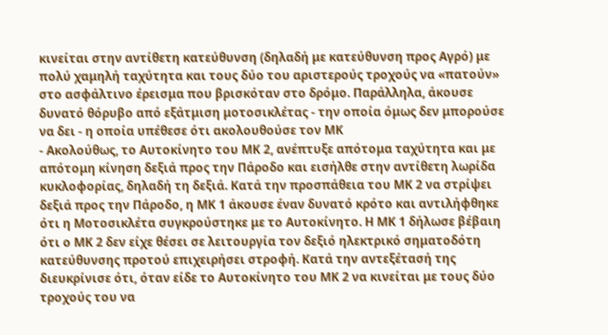κινείται στην αντίθετη κατεύθυνση (δηλαδή με κατεύθυνση προς Αγρό) με πολύ χαμηλή ταχύτητα και τους δύο του αριστερούς τροχούς να «πατούν» στο ασφάλτινο έρεισμα που βρισκόταν στο δρόμο. Παράλληλα, άκουσε δυνατό θόρυβο από εξάτμιση μοτοσικλέτας - την οποία όμως δεν μπορούσε να δει - η οποία υπέθεσε ότι ακολουθούσε τον ΜΚ
- Ακολούθως, το Αυτοκίνητο του ΜΚ 2, ανέπτυξε απότομα ταχύτητα και με απότομη κίνηση δεξιά προς την Πάροδο και εισήλθε στην αντίθετη λωρίδα κυκλοφορίας, δηλαδή τη δεξιά. Κατά την προσπάθεια του ΜΚ 2 να στρίψει δεξιά προς την Πάροδο, η ΜΚ 1 άκουσε έναν δυνατό κρότο και αντιλήφθηκε ότι η Μοτοσικλέτα συγκρούστηκε με το Αυτοκίνητο. Η ΜΚ 1 δήλωσε βέβαιη ότι ο ΜΚ 2 δεν είχε θέσει σε λειτουργία τον δεξιό ηλεκτρικό σηματοδότη κατεύθυνσης προτού επιχειρήσει στροφή. Κατά την αντεξέτασή της διευκρίνισε ότι, όταν είδε το Αυτοκίνητο του ΜΚ 2 να κινείται με τους δύο τροχούς του να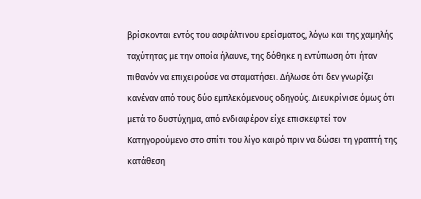βρίσκονται εντός του ασφάλτινου ερείσματος, λόγω και της χαμηλής ταχύτητας με την οποία ήλαυνε, της δόθηκε η εντύπωση ότι ήταν πιθανόν να επιχειρούσε να σταματήσει. Δήλωσε ότι δεν γνωρίζει κανέναν από τους δύο εμπλεκόμενους οδηγούς. Διευκρίνισε όμως ότι μετά το δυστύχημα, από ενδιαφέρον είχε επισκεφτεί τον Κατηγορούμενο στο σπίτι του λίγο καιρό πριν να δώσει τη γραπτή της κατάθεση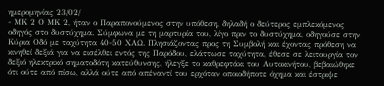ημερομηνίας 23/02/
- ΜΚ 2 Ο ΜΚ 2, ήταν ο Παραπονούμενος στην υπόθεση, δηλαδή ο δεύτερος εμπλεκόμενος οδηγός στο δυστύχημα. Σύμφωνα με τη μαρτυρία του, λίγο πριν το δυστύχημα, οδηγούσε στην Κύρια Οδό με ταχύτητα 40-50 ΧΑΩ. Πλησιάζοντας προς τη Συμβολή και έχοντας πρόθεση να κινηθεί δεξιά για να εισέλθει εντός της Παρόδου, ελάττωσε ταχύτητα, έθεσε σε λειτουργία τον δεξιό ηλεκτρικό σηματοδότη κατεύθυνσης, ήλεγξε το καθρεφτάκι του Αυτοκινήτου, βεβαιώθηκε ότι ούτε από πίσω, αλλά ούτε από απέναντί του ερχόταν οποιοδήποτε όχημα και έστριψε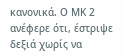κανονικά. Ο ΜΚ 2 ανέφερε ότι, έστριψε δεξιά χωρίς να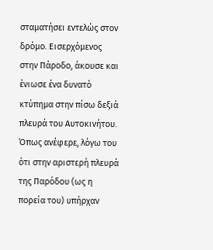σταματήσει εντελώς στον δρόμο. Εισερχόμενος στην Πάροδο, άκουσε και ένιωσε ένα δυνατό κτύπημα στην πίσω δεξιά πλευρά του Αυτοκινήτου. Όπως ανέφερε, λόγω του ότι στην αριστερή πλευρά της Παρόδου (ως η πορεία του) υπήρχαν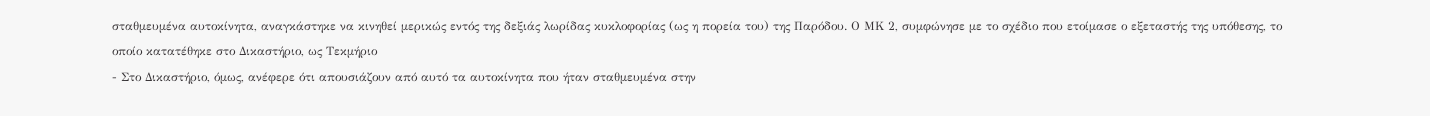σταθμευμένα αυτοκίνητα, αναγκάστηκε να κινηθεί μερικώς εντός της δεξιάς λωρίδας κυκλοφορίας (ως η πορεία του) της Παρόδου. Ο ΜΚ 2, συμφώνησε με το σχέδιο που ετοίμασε ο εξεταστής της υπόθεσης, το οποίο κατατέθηκε στο Δικαστήριο, ως Τεκμήριο
- Στο Δικαστήριο, όμως, ανέφερε ότι απουσιάζουν από αυτό τα αυτοκίνητα που ήταν σταθμευμένα στην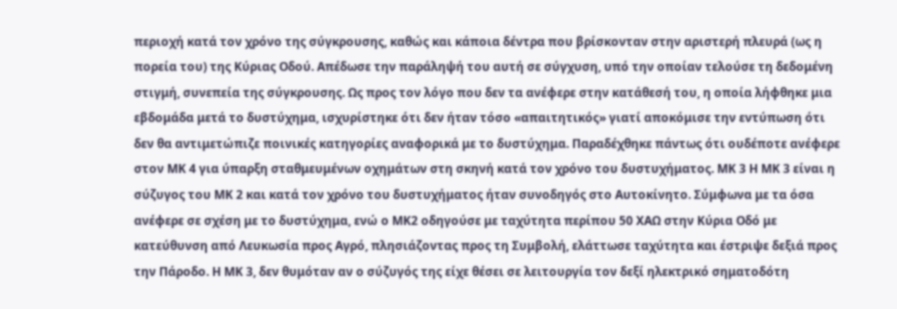περιοχή κατά τον χρόνο της σύγκρουσης, καθώς και κάποια δέντρα που βρίσκονταν στην αριστερή πλευρά (ως η πορεία του) της Κύριας Οδού. Απέδωσε την παράληψή του αυτή σε σύγχυση, υπό την οποίαν τελούσε τη δεδομένη στιγμή, συνεπεία της σύγκρουσης. Ως προς τον λόγο που δεν τα ανέφερε στην κατάθεσή του, η οποία λήφθηκε μια εβδομάδα μετά το δυστύχημα, ισχυρίστηκε ότι δεν ήταν τόσο «απαιτητικός» γιατί αποκόμισε την εντύπωση ότι δεν θα αντιμετώπιζε ποινικές κατηγορίες αναφορικά με το δυστύχημα. Παραδέχθηκε πάντως ότι ουδέποτε ανέφερε στον ΜΚ 4 για ύπαρξη σταθμευμένων οχημάτων στη σκηνή κατά τον χρόνο του δυστυχήματος. ΜΚ 3 Η ΜΚ 3 είναι η σύζυγος του ΜΚ 2 και κατά τον χρόνο του δυστυχήματος ήταν συνοδηγός στο Αυτοκίνητο. Σύμφωνα με τα όσα ανέφερε σε σχέση με το δυστύχημα, ενώ ο ΜΚ2 οδηγούσε με ταχύτητα περίπου 50 ΧΑΩ στην Κύρια Οδό με κατεύθυνση από Λευκωσία προς Αγρό, πλησιάζοντας προς τη Συμβολή, ελάττωσε ταχύτητα και έστριψε δεξιά προς την Πάροδο. Η ΜΚ 3, δεν θυμόταν αν ο σύζυγός της είχε θέσει σε λειτουργία τον δεξί ηλεκτρικό σηματοδότη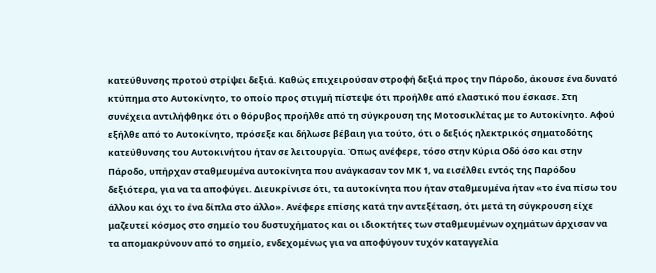κατεύθυνσης προτού στρίψει δεξιά. Καθώς επιχειρούσαν στροφή δεξιά προς την Πάροδο, άκουσε ένα δυνατό κτύπημα στο Αυτοκίνητο, το οποίο προς στιγμή πίστεψε ότι προήλθε από ελαστικό που έσκασε. Στη συνέχεια αντιλήφθηκε ότι ο θόρυβος προήλθε από τη σύγκρουση της Μοτοσικλέτας με το Αυτοκίνητο. Αφού εξήλθε από το Αυτοκίνητο, πρόσεξε και δήλωσε βέβαιη για τούτο, ότι ο δεξιός ηλεκτρικός σηματοδότης κατεύθυνσης του Αυτοκινήτου ήταν σε λειτουργία. Όπως ανέφερε, τόσο στην Κύρια Οδό όσο και στην Πάροδο, υπήρχαν σταθμευμένα αυτοκίνητα που ανάγκασαν τον ΜΚ 1, να εισέλθει εντός της Παρόδου δεξιότερα, για να τα αποφύγει. Διευκρίνισε ότι, τα αυτοκίνητα που ήταν σταθμευμένα ήταν «το ένα πίσω του άλλου και όχι το ένα δίπλα στο άλλο». Ανέφερε επίσης κατά την αντεξέταση, ότι μετά τη σύγκρουση είχε μαζευτεί κόσμος στο σημείο του δυστυχήματος και οι ιδιοκτήτες των σταθμευμένων οχημάτων άρχισαν να τα απομακρύνουν από το σημείο, ενδεχομένως για να αποφύγουν τυχόν καταγγελία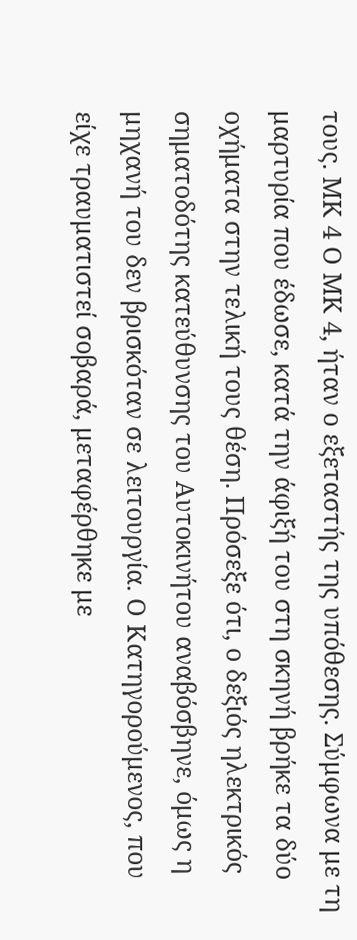τους. ΜΚ 4 Ο ΜΚ 4, ήταν ο εξεταστής της υπόθεσης. Σύμφωνα με τη μαρτυρία που έδωσε, κατά την άφιξή του στη σκηνή βρήκε τα δύο οχήματα στην τελική τους θέση. Πρόσεξε ότι, ο δεξιός ηλεκτρικός σηματοδότης κατεύθυνσης του Αυτοκινήτου αναβόσβηνε, όμως η μηχανή του δεν βρισκόταν σε λειτουργία. Ο Κατηγορούμενος, που είχε τραυματιστεί σοβαρά, μεταφέρθηκε με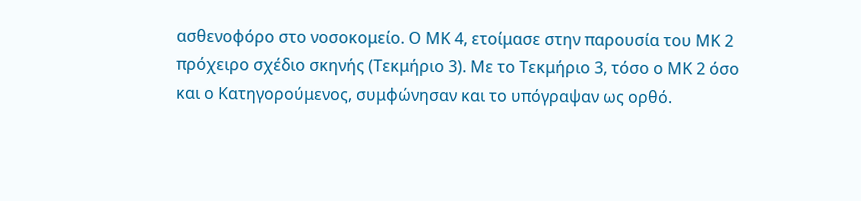ασθενοφόρο στο νοσοκομείο. Ο ΜΚ 4, ετοίμασε στην παρουσία του ΜΚ 2 πρόχειρο σχέδιο σκηνής (Τεκμήριο 3). Με το Τεκμήριο 3, τόσο ο ΜΚ 2 όσο και ο Κατηγορούμενος, συμφώνησαν και το υπόγραψαν ως ορθό.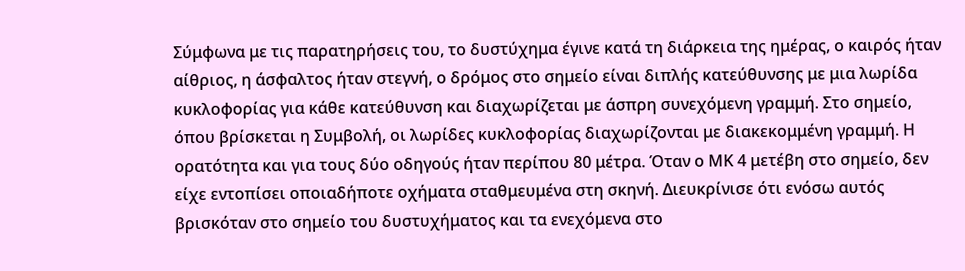Σύμφωνα με τις παρατηρήσεις του, το δυστύχημα έγινε κατά τη διάρκεια της ημέρας, ο καιρός ήταν αίθριος, η άσφαλτος ήταν στεγνή, ο δρόμος στο σημείο είναι διπλής κατεύθυνσης με μια λωρίδα κυκλοφορίας για κάθε κατεύθυνση και διαχωρίζεται με άσπρη συνεχόμενη γραμμή. Στο σημείο, όπου βρίσκεται η Συμβολή, οι λωρίδες κυκλοφορίας διαχωρίζονται με διακεκομμένη γραμμή. Η ορατότητα και για τους δύο οδηγούς ήταν περίπου 80 μέτρα. Όταν ο ΜΚ 4 μετέβη στο σημείο, δεν είχε εντοπίσει οποιαδήποτε οχήματα σταθμευμένα στη σκηνή. Διευκρίνισε ότι ενόσω αυτός βρισκόταν στο σημείο του δυστυχήματος και τα ενεχόμενα στο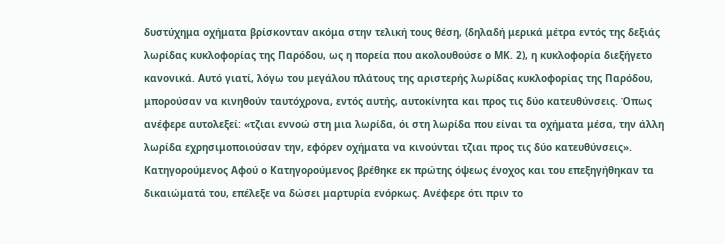δυστύχημα οχήματα βρίσκονταν ακόμα στην τελική τους θέση, (δηλαδή μερικά μέτρα εντός της δεξιάς λωρίδας κυκλοφορίας της Παρόδου, ως η πορεία που ακολουθούσε ο ΜΚ. 2), η κυκλοφορία διεξήγετο κανονικά. Αυτό γιατί, λόγω του μεγάλου πλάτους της αριστερής λωρίδας κυκλοφορίας της Παρόδου, μπορούσαν να κινηθούν ταυτόχρονα, εντός αυτής, αυτοκίνητα και προς τις δύο κατευθύνσεις. Όπως ανέφερε αυτολεξεί: «τζιαι εννοώ στη μια λωρίδα, όι στη λωρίδα που είναι τα οχήματα μέσα, την άλλη λωρίδα εχρησιμοποιούσαν την, εφόρεν οχήματα να κινούνται τζιαι προς τις δύο κατευθύνσεις». Κατηγορούμενος Αφού ο Κατηγορούμενος βρέθηκε εκ πρώτης όψεως ένοχος και του επεξηγήθηκαν τα δικαιώματά του, επέλεξε να δώσει μαρτυρία ενόρκως. Ανέφερε ότι πριν το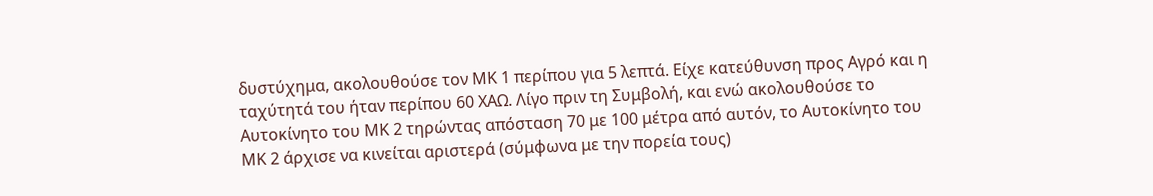δυστύχημα, ακολουθούσε τον ΜΚ 1 περίπου για 5 λεπτά. Είχε κατεύθυνση προς Αγρό και η ταχύτητά του ήταν περίπου 60 ΧΑΩ. Λίγο πριν τη Συμβολή, και ενώ ακολουθούσε το Αυτοκίνητο του ΜΚ 2 τηρώντας απόσταση 70 με 100 μέτρα από αυτόν, το Αυτοκίνητο του ΜΚ 2 άρχισε να κινείται αριστερά (σύμφωνα με την πορεία τους)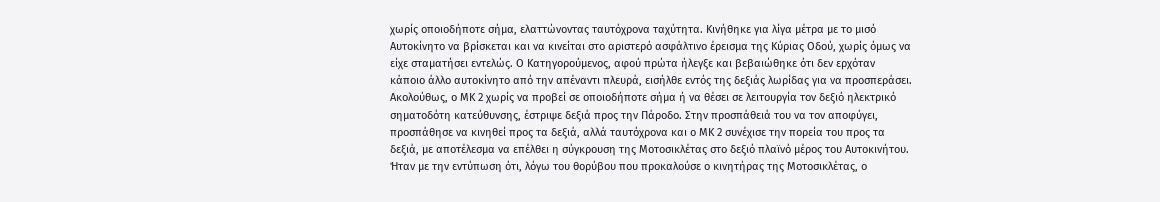χωρίς οποιοδήποτε σήμα, ελαττώνοντας ταυτόχρονα ταχύτητα. Κινήθηκε για λίγα μέτρα με το μισό Αυτοκίνητο να βρίσκεται και να κινείται στο αριστερό ασφάλτινο έρεισμα της Κύριας Οδού, χωρίς όμως να είχε σταματήσει εντελώς. Ο Κατηγορούμενος, αφού πρώτα ήλεγξε και βεβαιώθηκε ότι δεν ερχόταν κάποιο άλλο αυτοκίνητο από την απέναντι πλευρά, εισήλθε εντός της δεξιάς λωρίδας για να προσπεράσει. Ακολούθως, ο ΜΚ 2 χωρίς να προβεί σε οποιοδήποτε σήμα ή να θέσει σε λειτουργία τον δεξιό ηλεκτρικό σηματοδότη κατεύθυνσης, έστριψε δεξιά προς την Πάροδο. Στην προσπάθειά του να τον αποφύγει, προσπάθησε να κινηθεί προς τα δεξιά, αλλά ταυτόχρονα και ο ΜΚ 2 συνέχισε την πορεία του προς τα δεξιά, με αποτέλεσμα να επέλθει η σύγκρουση της Μοτοσικλέτας στο δεξιό πλαϊνό μέρος του Αυτοκινήτου. Ήταν με την εντύπωση ότι, λόγω του θορύβου που προκαλούσε ο κινητήρας της Μοτοσικλέτας, ο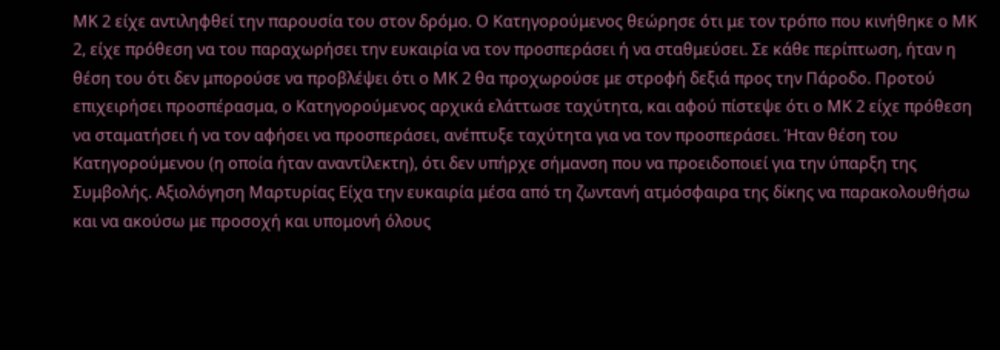ΜΚ 2 είχε αντιληφθεί την παρουσία του στον δρόμο. Ο Κατηγορούμενος θεώρησε ότι με τον τρόπο που κινήθηκε ο ΜΚ 2, είχε πρόθεση να του παραχωρήσει την ευκαιρία να τον προσπεράσει ή να σταθμεύσει. Σε κάθε περίπτωση, ήταν η θέση του ότι δεν μπορούσε να προβλέψει ότι ο ΜΚ 2 θα προχωρούσε με στροφή δεξιά προς την Πάροδο. Προτού επιχειρήσει προσπέρασμα, ο Κατηγορούμενος αρχικά ελάττωσε ταχύτητα, και αφού πίστεψε ότι ο ΜΚ 2 είχε πρόθεση να σταματήσει ή να τον αφήσει να προσπεράσει, ανέπτυξε ταχύτητα για να τον προσπεράσει. Ήταν θέση του Κατηγορούμενου (η οποία ήταν αναντίλεκτη), ότι δεν υπήρχε σήμανση που να προειδοποιεί για την ύπαρξη της Συμβολής. Αξιολόγηση Μαρτυρίας Είχα την ευκαιρία μέσα από τη ζωντανή ατμόσφαιρα της δίκης να παρακολουθήσω και να ακούσω με προσοχή και υπομονή όλους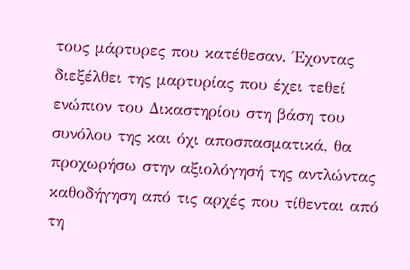τους μάρτυρες που κατέθεσαν. Έχοντας διεξέλθει της μαρτυρίας που έχει τεθεί ενώπιον του Δικαστηρίου στη βάση του συνόλου της και όχι αποσπασματικά, θα προχωρήσω στην αξιολόγησή της αντλώντας καθοδήγηση από τις αρχές που τίθενται από τη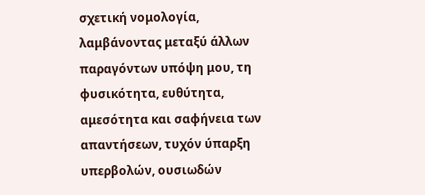σχετική νομολογία, λαμβάνοντας μεταξύ άλλων παραγόντων υπόψη μου, τη φυσικότητα, ευθύτητα, αμεσότητα και σαφήνεια των απαντήσεων, τυχόν ύπαρξη υπερβολών, ουσιωδών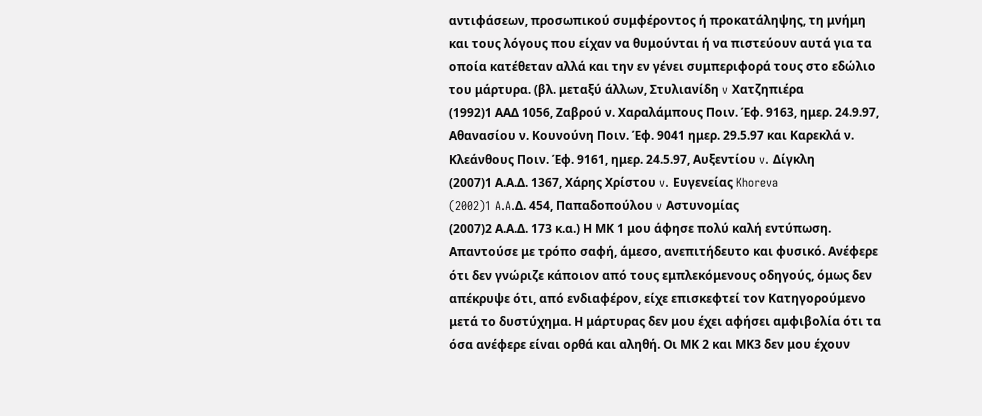αντιφάσεων, προσωπικού συμφέροντος ή προκατάληψης, τη μνήμη και τους λόγους που είχαν να θυμούνται ή να πιστεύουν αυτά για τα οποία κατέθεταν αλλά και την εν γένει συμπεριφορά τους στο εδώλιο του μάρτυρα. (βλ. μεταξύ άλλων, Στυλιανίδη v Χατζηπιέρα
(1992)1 ΑΑΔ 1056, Ζαβρού ν. Χαραλάμπους Ποιν. Έφ. 9163, ημερ. 24.9.97, Αθανασίου ν. Κουνούνη Ποιν. Έφ. 9041 ημερ. 29.5.97 και Καρεκλά ν. Κλεάνθους Ποιν. Έφ. 9161, ημερ. 24.5.97, Αυξεντίου v. Δίγκλη
(2007)1 Α.Α.Δ. 1367, Χάρης Χρίστου v. Ευγενείας Khoreva
(2002)1 A.A.Δ. 454, Παπαδοπούλου v Αστυνομίας
(2007)2 Α.Α.Δ. 173 κ.α.) Η ΜΚ 1 μου άφησε πολύ καλή εντύπωση. Απαντούσε με τρόπο σαφή, άμεσο, ανεπιτήδευτο και φυσικό. Ανέφερε ότι δεν γνώριζε κάποιον από τους εμπλεκόμενους οδηγούς, όμως δεν απέκρυψε ότι, από ενδιαφέρον, είχε επισκεφτεί τον Κατηγορούμενο μετά το δυστύχημα. Η μάρτυρας δεν μου έχει αφήσει αμφιβολία ότι τα όσα ανέφερε είναι ορθά και αληθή. Οι ΜΚ 2 και ΜΚ3 δεν μου έχουν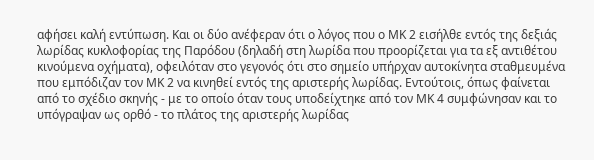αφήσει καλή εντύπωση. Και οι δύο ανέφεραν ότι ο λόγος που ο ΜΚ 2 εισήλθε εντός της δεξιάς λωρίδας κυκλοφορίας της Παρόδου (δηλαδή στη λωρίδα που προορίζεται για τα εξ αντιθέτου κινούμενα οχήματα), οφειλόταν στο γεγονός ότι στο σημείο υπήρχαν αυτοκίνητα σταθμευμένα που εμπόδιζαν τον ΜΚ 2 να κινηθεί εντός της αριστερής λωρίδας. Εντούτοις, όπως φαίνεται από το σχέδιο σκηνής - με το οποίο όταν τους υποδείχτηκε από τον ΜΚ 4 συμφώνησαν και το υπόγραψαν ως ορθό - το πλάτος της αριστερής λωρίδας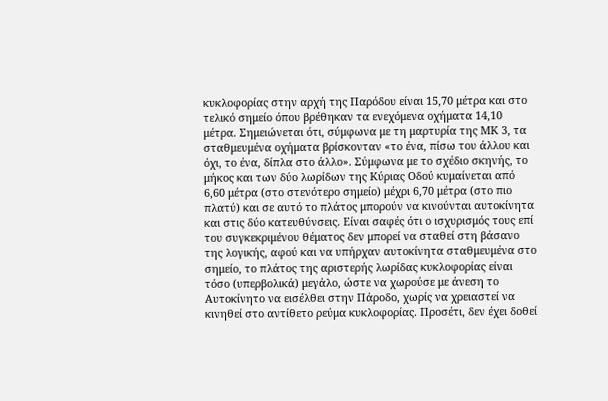κυκλοφορίας στην αρχή της Παρόδου είναι 15,70 μέτρα και στο τελικό σημείο όπου βρέθηκαν τα ενεχόμενα οχήματα 14,10 μέτρα. Σημειώνεται ότι, σύμφωνα με τη μαρτυρία της ΜΚ 3, τα σταθμευμένα οχήματα βρίσκονταν «το ένα, πίσω του άλλου και όχι, το ένα, δίπλα στο άλλο». Σύμφωνα με το σχέδιο σκηνής, το μήκος και των δύο λωρίδων της Κύριας Οδού κυμαίνεται από 6,60 μέτρα (στο στενότερο σημείο) μέχρι 6,70 μέτρα (στο πιο πλατύ) και σε αυτό το πλάτος μπορούν να κινούνται αυτοκίνητα και στις δύο κατευθύνσεις. Είναι σαφές ότι ο ισχυρισμός τους επί του συγκεκριμένου θέματος δεν μπορεί να σταθεί στη βάσανο της λογικής, αφού και να υπήρχαν αυτοκίνητα σταθμευμένα στο σημείο, το πλάτος της αριστερής λωρίδας κυκλοφορίας είναι τόσο (υπερβολικά) μεγάλο, ώστε να χωρούσε με άνεση το Αυτοκίνητο να εισέλθει στην Πάροδο, χωρίς να χρειαστεί να κινηθεί στο αντίθετο ρεύμα κυκλοφορίας. Προσέτι, δεν έχει δοθεί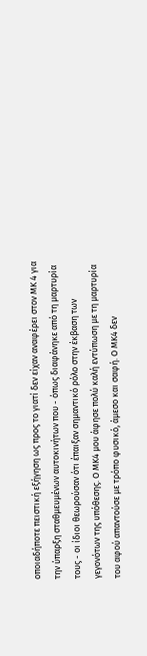οποιαδήποτε πειστική εξήγηση ως προς το γιατί δεν είχαν αναφέρει στον ΜΚ 4 για την ύπαρξη σταθμευμένων αυτοκινήτων που - όπως διαφάνηκε από τη μαρτυρία τους - οι ίδιοι θεωρούσαν ότι έπαιξαν σημαντικό ρόλο στην έκβαση των γεγονότων της υπόθεσης. Ο ΜΚ4 μου άφησε πολύ καλή εντύπωση με τη μαρτυρία του αφού απαντούσε με τρόπο φυσικό, άμεσο και σαφή. Ο ΜΚ4 δεν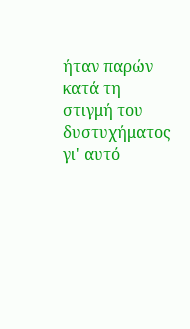ήταν παρών κατά τη στιγμή του δυστυχήματος γι' αυτό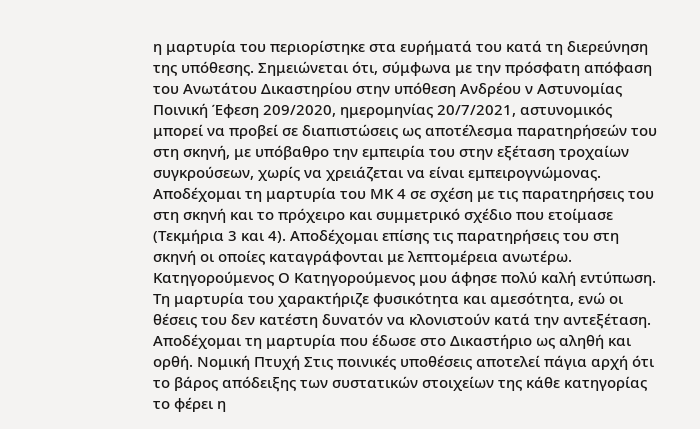η μαρτυρία του περιορίστηκε στα ευρήματά του κατά τη διερεύνηση της υπόθεσης. Σημειώνεται ότι, σύμφωνα με την πρόσφατη απόφαση του Ανωτάτου Δικαστηρίου στην υπόθεση Ανδρέου ν Αστυνομίας Ποινική Έφεση 209/2020, ημερομηνίας 20/7/2021, αστυνομικός μπορεί να προβεί σε διαπιστώσεις ως αποτέλεσμα παρατηρήσεών του στη σκηνή, με υπόβαθρο την εμπειρία του στην εξέταση τροχαίων συγκρούσεων, χωρίς να χρειάζεται να είναι εμπειρογνώμονας. Αποδέχομαι τη μαρτυρία του ΜΚ 4 σε σχέση με τις παρατηρήσεις του στη σκηνή και το πρόχειρο και συμμετρικό σχέδιο που ετοίμασε (Τεκμήρια 3 και 4). Αποδέχομαι επίσης τις παρατηρήσεις του στη σκηνή οι οποίες καταγράφονται με λεπτομέρεια ανωτέρω. Κατηγορούμενος Ο Κατηγορούμενος μου άφησε πολύ καλή εντύπωση. Τη μαρτυρία του χαρακτήριζε φυσικότητα και αμεσότητα, ενώ οι θέσεις του δεν κατέστη δυνατόν να κλονιστούν κατά την αντεξέταση. Αποδέχομαι τη μαρτυρία που έδωσε στο Δικαστήριο ως αληθή και ορθή. Νομική Πτυχή Στις ποινικές υποθέσεις αποτελεί πάγια αρχή ότι το βάρος απόδειξης των συστατικών στοιχείων της κάθε κατηγορίας το φέρει η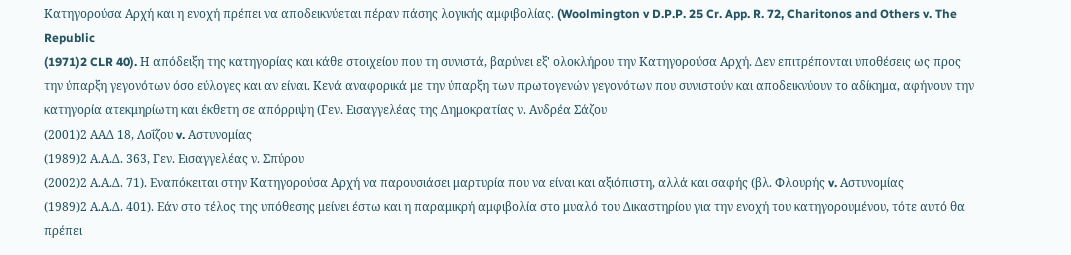Κατηγορούσα Αρχή και η ενοχή πρέπει να αποδεικνύεται πέραν πάσης λογικής αμφιβολίας. (Woolmington v D.P.P. 25 Cr. App. R. 72, Charitonos and Others v. The Republic
(1971)2 CLR 40). Η απόδειξη της κατηγορίας και κάθε στοιχείου που τη συνιστά, βαρύνει εξ' ολοκλήρου την Κατηγορούσα Αρχή. Δεν επιτρέπονται υποθέσεις ως προς την ύπαρξη γεγονότων όσο εύλογες και αν είναι. Κενά αναφορικά με την ύπαρξη των πρωτογενών γεγονότων που συνιστούν και αποδεικνύουν το αδίκημα, αφήνουν την κατηγορία ατεκμηρίωτη και έκθετη σε απόρριψη (Γεν. Eισαγγελέας της Δημοκρατίας ν. Aνδρέα Σάζου
(2001)2 ΑΑΔ 18, Λοΐζου v. Αστυνομίας
(1989)2 Α.Α.Δ. 363, Γεν. Εισαγγελέας ν. Σπύρου
(2002)2 Α.Α.Δ. 71). Εναπόκειται στην Κατηγορούσα Αρχή να παρουσιάσει μαρτυρία που να είναι και αξιόπιστη, αλλά και σαφής (βλ. Φλουρής v. Αστυνομίας
(1989)2 Α.Α.Δ. 401). Εάν στο τέλος της υπόθεσης μείνει έστω και η παραμικρή αμφιβολία στο μυαλό του Δικαστηρίου για την ενοχή του κατηγορουμένου, τότε αυτό θα πρέπει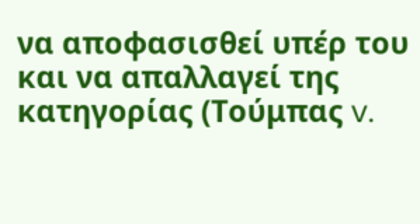να αποφασισθεί υπέρ του και να απαλλαγεί της κατηγορίας (Τούμπας v.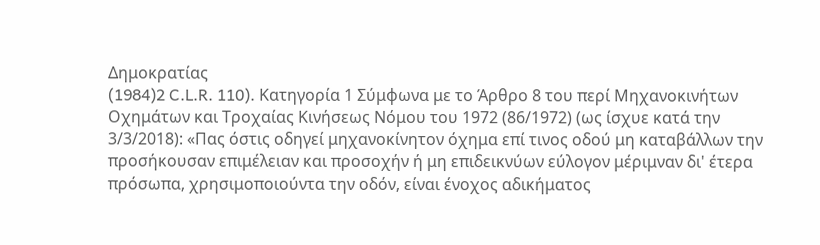Δημοκρατίας
(1984)2 C.L.R. 110). Κατηγορία 1 Σύμφωνα με το Άρθρο 8 του περί Μηχανοκινήτων Οχημάτων και Τροχαίας Κινήσεως Νόμου του 1972 (86/1972) (ως ίσχυε κατά την 3/3/2018): «Πας όστις οδηγεί μηχανοκίνητον όχημα επί τινος οδού μη καταβάλλων την προσήκουσαν επιμέλειαν και προσοχήν ή μη επιδεικνύων εύλογον μέριμναν δι' έτερα πρόσωπα, χρησιμοποιούντα την οδόν, είναι ένοχος αδικήματος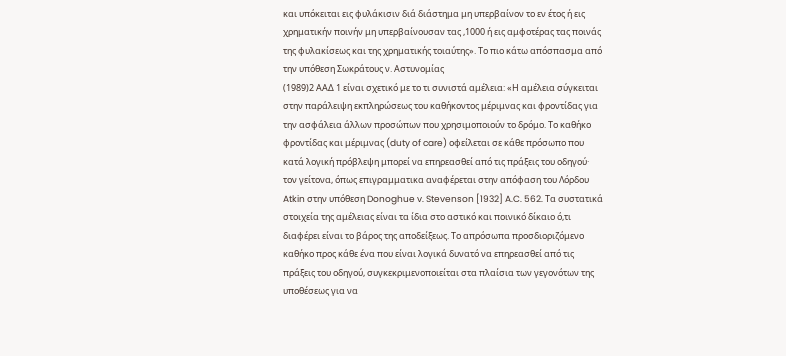και υπόκειται εις φυλάκισιν διά διάστημα μη υπερβαίνον το εν έτος ή εις χρηματικήν ποινήν μη υπερβαίνουσαν τας ,1000 ή εις αμφοτέρας τας ποινάς της φυλακίσεως και της χρηματικής τοιαύτης». Το πιο κάτω απόσπασμα από την υπόθεση Σωκράτους ν. Αστυνομίας
(1989)2 ΑΑΔ 1 είναι σχετικό με το τι συνιστά αμέλεια: «Η αμέλεια σύγκειται στην παράλειψη εκπληρώσεως του καθήκοντος μέριμνας και φροντίδας για την ασφάλεια άλλων προσώπων που χρησιμοποιούν το δρόμο. Το καθήκο φροντίδας και μέριμνας (duty of care) οφείλεται σε κάθε πρόσωπο που κατά λογική πρόβλεψη μπορεί να επηρεασθεί από τις πράξεις του οδηγού· τον γείτονα, όπως επιγραμματικα αναφέρεται στην απόφαση του Λόρδου Atkin στην υπόθεση Donoghue v. Stevenson [1932] A.C. 562. Τα συστατικά στοιχεία της αμέλειας είναι τα ίδια στο αστικό και ποινικό δίκαιο ό,τι διαφέρει είναι το βάρος της αποδείξεως. Το απρόσωπα προσδιοριζόμενο καθήκο προς κάθε ένα που είναι λογικά δυνατό να επηρεασθεί από τις πράξεις του οδηγού, συγκεκριμενοποιείται στα πλαίσια των γεγονότων της υποθέσεως για να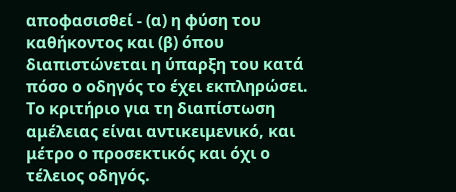αποφασισθεί - (α) η φύση του καθήκοντος και (β) όπου διαπιστώνεται η ύπαρξη του κατά πόσο ο οδηγός το έχει εκπληρώσει. Το κριτήριο για τη διαπίστωση αμέλειας είναι αντικειμενικό, και μέτρο ο προσεκτικός και όχι ο τέλειος οδηγός.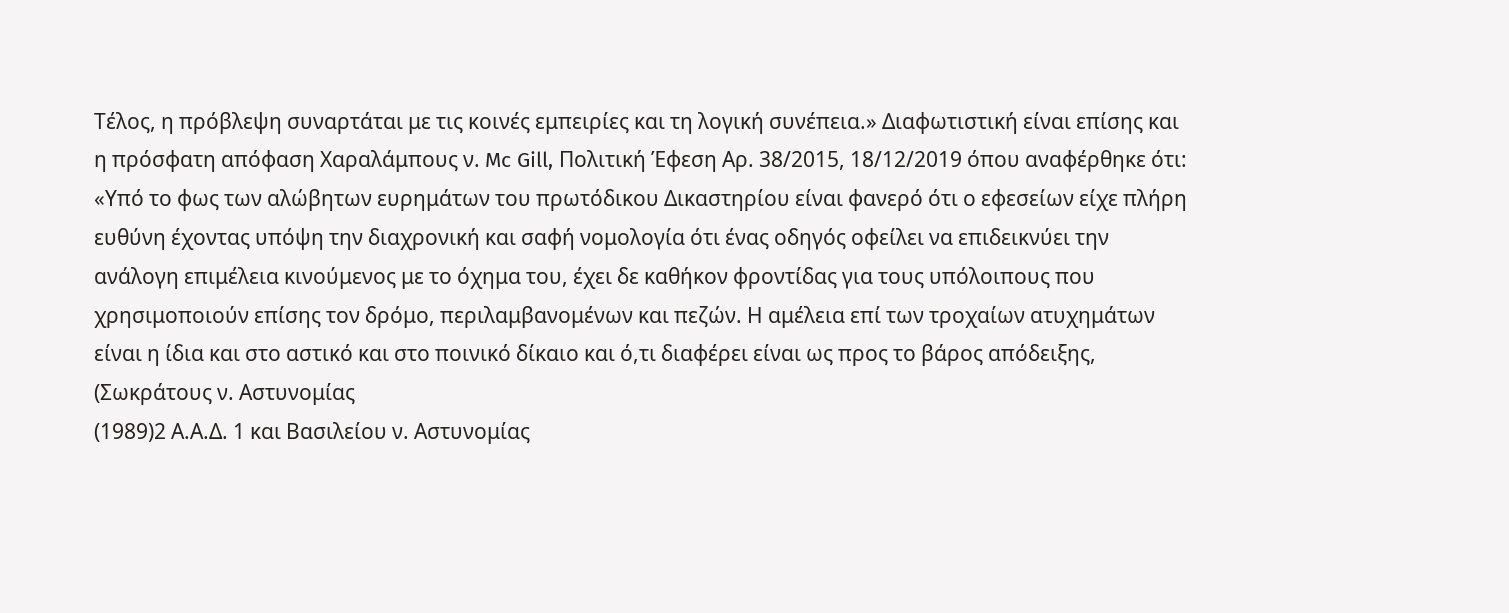Τέλος, η πρόβλεψη συναρτάται με τις κοινές εμπειρίες και τη λογική συνέπεια.» Διαφωτιστική είναι επίσης και η πρόσφατη απόφαση Χαραλάμπους ν. Mc Gill, Πολιτική Έφεση Αρ. 38/2015, 18/12/2019 όπου αναφέρθηκε ότι: «Υπό το φως των αλώβητων ευρημάτων του πρωτόδικου Δικαστηρίου είναι φανερό ότι ο εφεσείων είχε πλήρη ευθύνη έχοντας υπόψη την διαχρονική και σαφή νομολογία ότι ένας οδηγός οφείλει να επιδεικνύει την ανάλογη επιμέλεια κινούμενος με το όχημα του, έχει δε καθήκον φροντίδας για τους υπόλοιπους που χρησιμοποιούν επίσης τον δρόμο, περιλαμβανομένων και πεζών. Η αμέλεια επί των τροχαίων ατυχημάτων είναι η ίδια και στο αστικό και στο ποινικό δίκαιο και ό,τι διαφέρει είναι ως προς το βάρος απόδειξης, (Σωκράτους ν. Αστυνομίας
(1989)2 Α.Α.Δ. 1 και Βασιλείου ν. Αστυνομίας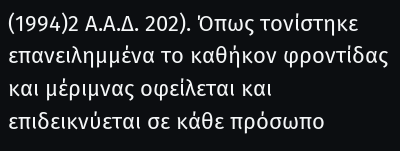(1994)2 Α.Α.Δ. 202). Όπως τονίστηκε επανειλημμένα το καθήκον φροντίδας και μέριμνας οφείλεται και επιδεικνύεται σε κάθε πρόσωπο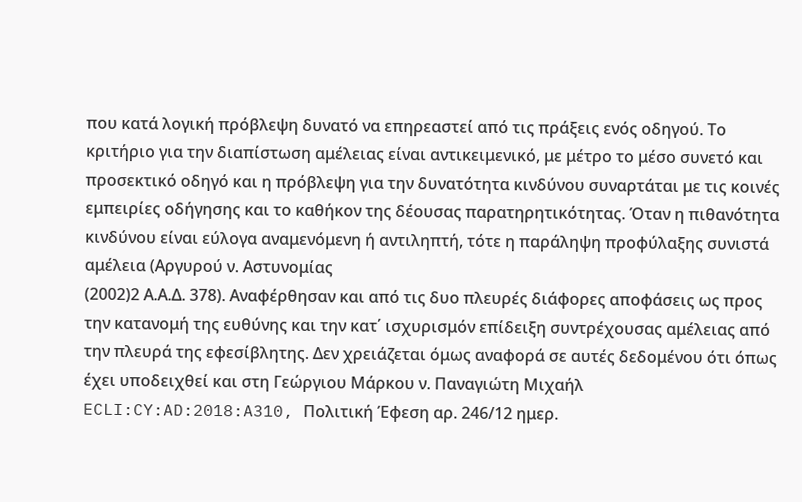που κατά λογική πρόβλεψη δυνατό να επηρεαστεί από τις πράξεις ενός οδηγού. Το κριτήριο για την διαπίστωση αμέλειας είναι αντικειμενικό, με μέτρο το μέσο συνετό και προσεκτικό οδηγό και η πρόβλεψη για την δυνατότητα κινδύνου συναρτάται με τις κοινές εμπειρίες οδήγησης και το καθήκον της δέουσας παρατηρητικότητας. Όταν η πιθανότητα κινδύνου είναι εύλογα αναμενόμενη ή αντιληπτή, τότε η παράληψη προφύλαξης συνιστά αμέλεια (Αργυρού ν. Αστυνομίας
(2002)2 Α.Α.Δ. 378). Αναφέρθησαν και από τις δυο πλευρές διάφορες αποφάσεις ως προς την κατανομή της ευθύνης και την κατ΄ ισχυρισμόν επίδειξη συντρέχουσας αμέλειας από την πλευρά της εφεσίβλητης. Δεν χρειάζεται όμως αναφορά σε αυτές δεδομένου ότι όπως έχει υποδειχθεί και στη Γεώργιου Μάρκου ν. Παναγιώτη Μιχαήλ ECLI:CY:AD:2018:A310, Πολιτική Έφεση αρ. 246/12 ημερ.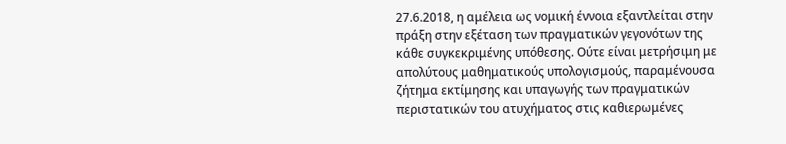27.6.2018, η αμέλεια ως νομική έννοια εξαντλείται στην πράξη στην εξέταση των πραγματικών γεγονότων της κάθε συγκεκριμένης υπόθεσης. Ούτε είναι μετρήσιμη με απολύτους μαθηματικούς υπολογισμούς, παραμένουσα ζήτημα εκτίμησης και υπαγωγής των πραγματικών περιστατικών του ατυχήματος στις καθιερωμένες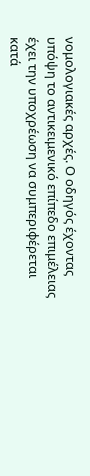νομολογιακές αρχές. Ο οδηγός έχοντας υπόψη το αντικειμενικό επίπεδο επιμέλειας έχει την υποχρέωση να συμπεριφέρεται κατά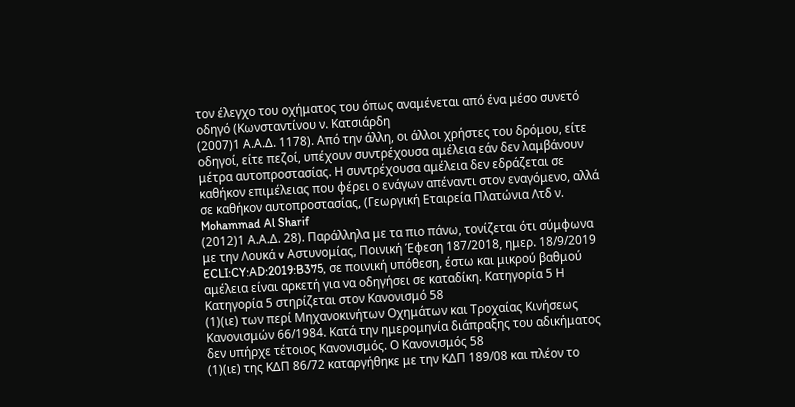τον έλεγχο του οχήματος του όπως αναμένεται από ένα μέσο συνετό οδηγό (Κωνσταντίνου ν. Κατσιάρδη
(2007)1 Α.Α.Δ. 1178). Από την άλλη, οι άλλοι χρήστες του δρόμου, είτε οδηγοί, είτε πεζοί, υπέχουν συντρέχουσα αμέλεια εάν δεν λαμβάνουν μέτρα αυτοπροστασίας. Η συντρέχουσα αμέλεια δεν εδράζεται σε καθήκον επιμέλειας που φέρει ο ενάγων απέναντι στον εναγόμενο, αλλά σε καθήκον αυτοπροστασίας, (Γεωργική Εταιρεία Πλατώνια Λτδ ν. Mohammad Al Sharif
(2012)1 Α.Α.Δ. 28). Παράλληλα με τα πιο πάνω, τονίζεται ότι σύμφωνα με την Λουκά v Αστυνομίας, Ποινική Έφεση 187/2018, ημερ. 18/9/2019 ECLI:CY:AD:2019:B375, σε ποινική υπόθεση, έστω και μικρού βαθμού αμέλεια είναι αρκετή για να οδηγήσει σε καταδίκη. Κατηγορία 5 Η Κατηγορία 5 στηρίζεται στον Κανονισμό 58
(1)(ιε) των περί Μηχανοκινήτων Οχημάτων και Τροχαίας Κινήσεως Κανονισμών 66/1984. Κατά την ημερομηνία διάπραξης του αδικήματος δεν υπήρχε τέτοιος Κανονισμός. Ο Κανονισμός 58
(1)(ιε) της ΚΔΠ 86/72 καταργήθηκε με την ΚΔΠ 189/08 και πλέον το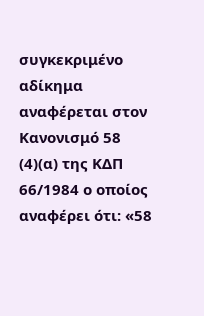συγκεκριμένο αδίκημα αναφέρεται στον Κανονισμό 58
(4)(α) της ΚΔΠ 66/1984 ο οποίος αναφέρει ότι: «58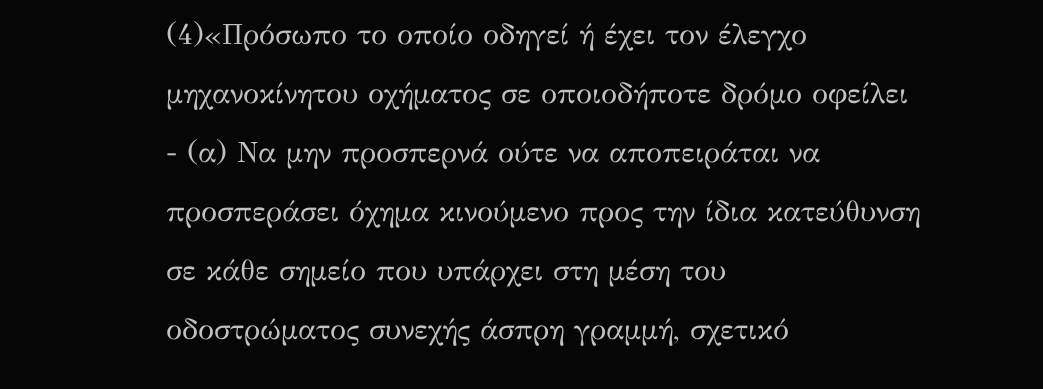(4)«Πρόσωπο το οποίο οδηγεί ή έχει τον έλεγχο μηχανοκίνητου οχήματος σε οποιοδήποτε δρόμο οφείλει - (α) Να μην προσπερνά ούτε να αποπειράται να προσπεράσει όχημα κινούμενο προς την ίδια κατεύθυνση σε κάθε σημείο που υπάρχει στη μέση του οδοστρώματος συνεχής άσπρη γραμμή, σχετικό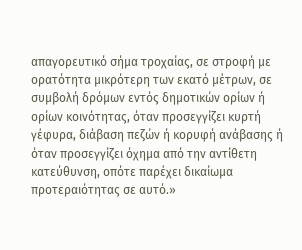απαγορευτικό σήμα τροχαίας, σε στροφή με ορατότητα μικρότερη των εκατό μέτρων, σε συμβολή δρόμων εντός δημοτικών ορίων ή ορίων κοινότητας, όταν προσεγγίζει κυρτή γέφυρα, διάβαση πεζών ή κορυφή ανάβασης ή όταν προσεγγίζει όχημα από την αντίθετη κατεύθυνση, οπότε παρέχει δικαίωμα προτεραιότητας σε αυτό.»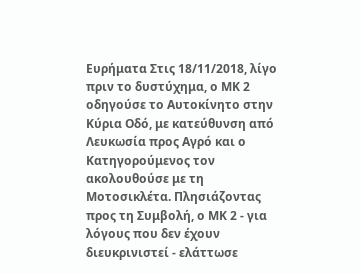Ευρήματα Στις 18/11/2018, λίγο πριν το δυστύχημα, ο ΜΚ 2 οδηγούσε το Αυτοκίνητο στην Κύρια Οδό, με κατεύθυνση από Λευκωσία προς Αγρό και ο Κατηγορούμενος τον ακολουθούσε με τη Μοτοσικλέτα. Πλησιάζοντας προς τη Συμβολή, ο ΜΚ 2 - για λόγους που δεν έχουν διευκρινιστεί - ελάττωσε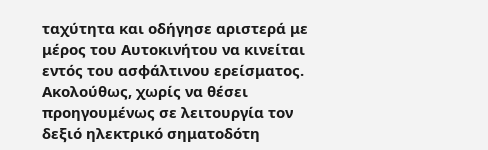ταχύτητα και οδήγησε αριστερά με μέρος του Αυτοκινήτου να κινείται εντός του ασφάλτινου ερείσματος. Ακολούθως, χωρίς να θέσει προηγουμένως σε λειτουργία τον δεξιό ηλεκτρικό σηματοδότη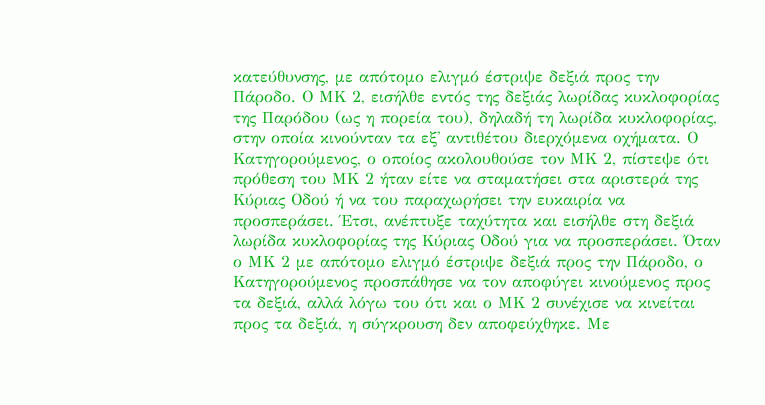κατεύθυνσης, με απότομο ελιγμό έστριψε δεξιά προς την Πάροδο. Ο ΜΚ 2, εισήλθε εντός της δεξιάς λωρίδας κυκλοφορίας της Παρόδου (ως η πορεία του), δηλαδή τη λωρίδα κυκλοφορίας, στην οποία κινούνταν τα εξ' αντιθέτου διερχόμενα οχήματα. Ο Κατηγορούμενος, ο οποίος ακολουθούσε τον ΜΚ 2, πίστεψε ότι πρόθεση του ΜΚ 2 ήταν είτε να σταματήσει στα αριστερά της Κύριας Οδού ή να του παραχωρήσει την ευκαιρία να προσπεράσει. Έτσι, ανέπτυξε ταχύτητα και εισήλθε στη δεξιά λωρίδα κυκλοφορίας της Κύριας Οδού για να προσπεράσει. Όταν ο ΜΚ 2 με απότομο ελιγμό έστριψε δεξιά προς την Πάροδο, ο Κατηγορούμενος προσπάθησε να τον αποφύγει κινούμενος προς τα δεξιά, αλλά λόγω του ότι και ο ΜΚ 2 συνέχισε να κινείται προς τα δεξιά, η σύγκρουση δεν αποφεύχθηκε. Με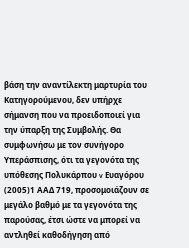βάση την αναντίλεκτη μαρτυρία του Κατηγορούμενου, δεν υπήρχε σήμανση που να προειδοποιεί για την ύπαρξη της Συμβολής. Θα συμφωνήσω με τον συνήγορο Υπεράσπισης, ότι τα γεγονότα της υπόθεσης Πολυκάρπου v Ευαγόρου
(2005)1 ΑΑΔ 719, προσομοιάζουν σε μεγάλο βαθμό με τα γεγονότα της παρούσας, έτσι ώστε να μπορεί να αντληθεί καθοδήγηση από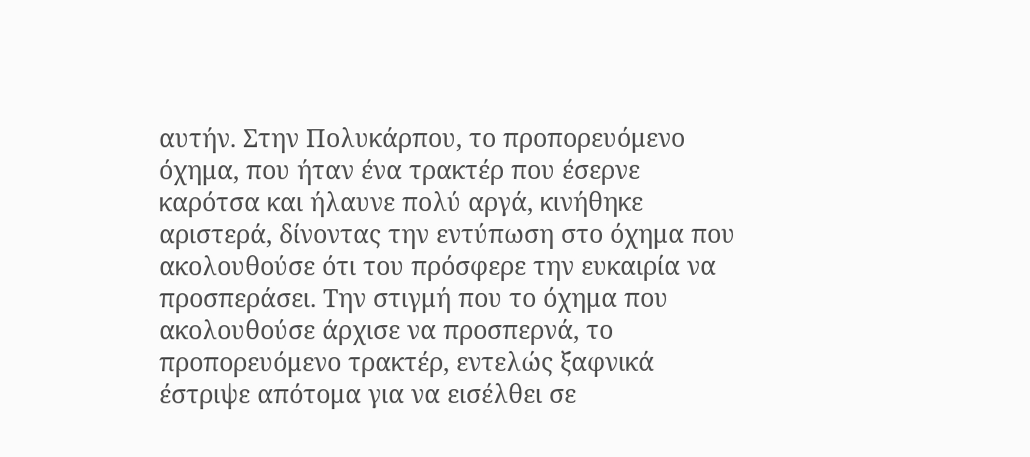αυτήν. Στην Πολυκάρπου, το προπορευόμενο όχημα, που ήταν ένα τρακτέρ που έσερνε καρότσα και ήλαυνε πολύ αργά, κινήθηκε αριστερά, δίνοντας την εντύπωση στο όχημα που ακολουθούσε ότι του πρόσφερε την ευκαιρία να προσπεράσει. Την στιγμή που το όχημα που ακολουθούσε άρχισε να προσπερνά, το προπορευόμενο τρακτέρ, εντελώς ξαφνικά έστριψε απότομα για να εισέλθει σε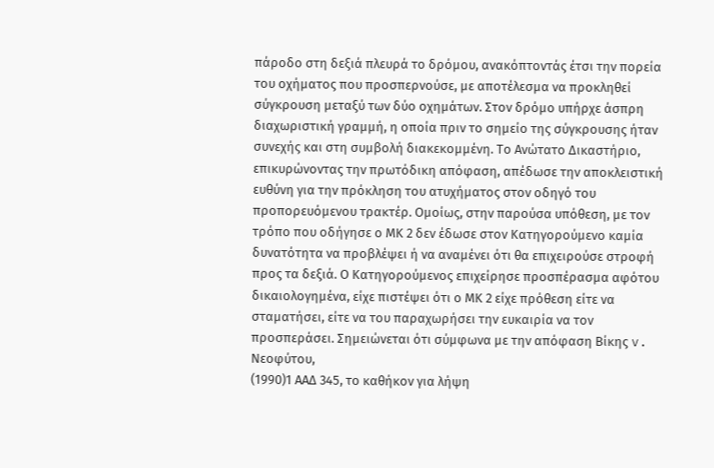πάροδο στη δεξιά πλευρά το δρόμου, ανακόπτοντάς έτσι την πορεία του οχήματος που προσπερνούσε, με αποτέλεσμα να προκληθεί σύγκρουση μεταξύ των δύο οχημάτων. Στον δρόμο υπήρχε άσπρη διαχωριστική γραμμή, η οποία πριν το σημείο της σύγκρουσης ήταν συνεχής και στη συμβολή διακεκομμένη. Το Ανώτατο Δικαστήριο, επικυρώνοντας την πρωτόδικη απόφαση, απέδωσε την αποκλειστική ευθύνη για την πρόκληση του ατυχήματος στον οδηγό του προπορευόμενου τρακτέρ. Ομοίως, στην παρούσα υπόθεση, με τον τρόπο που οδήγησε ο ΜΚ 2 δεν έδωσε στον Κατηγορούμενο καμία δυνατότητα να προβλέψει ή να αναμένει ότι θα επιχειρούσε στροφή προς τα δεξιά. Ο Κατηγορούμενος επιχείρησε προσπέρασμα αφότου δικαιολογημένα, είχε πιστέψει ότι ο ΜΚ 2 είχε πρόθεση είτε να σταματήσει, είτε να του παραχωρήσει την ευκαιρία να τον προσπεράσει. Σημειώνεται ότι σύμφωνα με την απόφαση Βίκης v. Νεοφύτου,
(1990)1 ΑΑΔ 345, το καθήκον για λήψη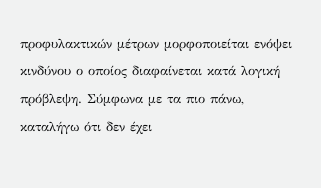προφυλακτικών μέτρων μορφοποιείται ενόψει κινδύνου ο οποίος διαφαίνεται κατά λογική πρόβλεψη. Σύμφωνα με τα πιο πάνω, καταλήγω ότι δεν έχει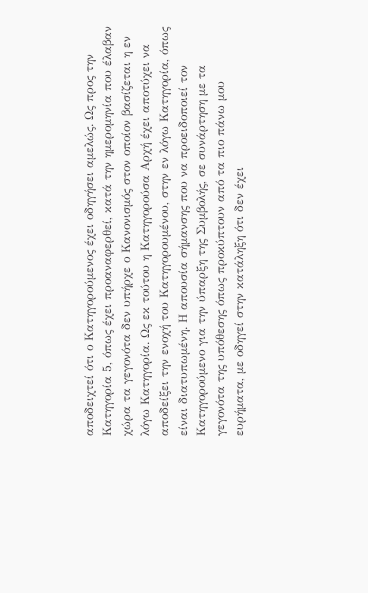αποδειχτεί ότι ο Κατηγορούμενος έχει οδηγήσει αμελώς. Ως προς την Κατηγορία 5, όπως έχει προαναφερθεί, κατά την ημερομηνία που έλαβαν χώρα τα γεγονότα δεν υπήρχε ο Κανονισμός στον οποίον βασίζεται η εν λόγω Κατηγορία. Ως εκ τούτου η Κατηγορούσα Αρχή έχει αποτύχει να αποδείξει την ενοχή του Κατηγορουμένου, στην εν λόγω Κατηγορία, όπως είναι διατυπωμένη. Η απουσία σήμανσης που να προειδοποιεί τον Κατηγορούμενο για την ύπαρξη της Συμβολής, σε συνάρτηση με τα γεγονότα της υπόθεσης όπως προκύπτουν από τα πιο πάνω μου ευρήματα, με οδηγεί στην κατάληξη ότι δεν έχει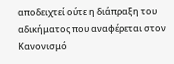αποδειχτεί ούτε η διάπραξη του αδικήματος που αναφέρεται στον Κανονισμό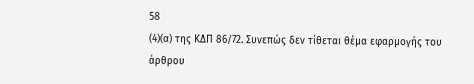58
(4)(α) της ΚΔΠ 86/72. Συνεπώς δεν τίθεται θέμα εφαρμογής του άρθρου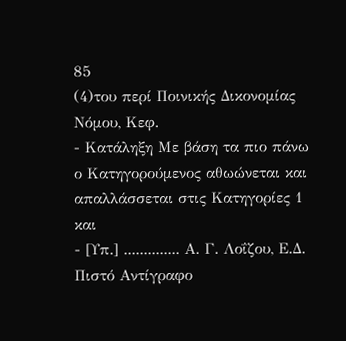85
(4)του περί Ποινικής Δικονομίας Νόμου, Κεφ.
- Κατάληξη Με βάση τα πιο πάνω ο Κατηγορούμενος αθωώνεται και απαλλάσσεται στις Κατηγορίες 1 και
- [Υπ.] .............. Α. Γ. Λοΐζου, Ε.Δ. Πιστό Αντίγραφο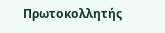Πρωτοκολλητής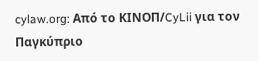cylaw.org: Από το ΚΙΝOΠ/CyLii για τον Παγκύπριο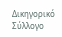Δικηγορικό Σύλλογο